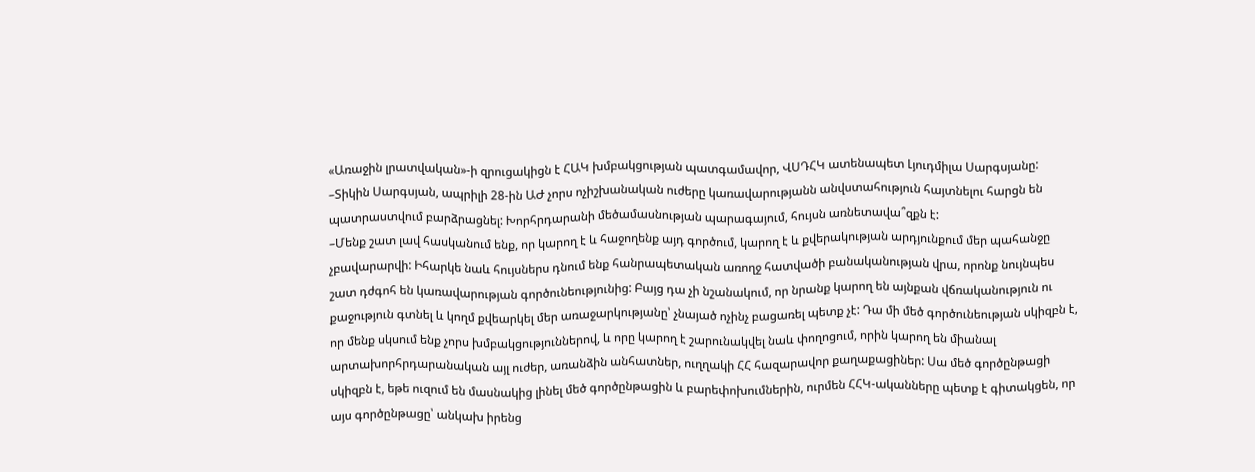«Առաջին լրատվական»-ի զրուցակիցն է ՀԱԿ խմբակցության պատգամավոր, ՎՍԴՀԿ ատենապետ Լյուդմիլա Սարգսյանը:
–Տիկին Սարգսյան, ապրիլի 28-ին ԱԺ չորս ոչիշխանական ուժերը կառավարությանն անվստահություն հայտնելու հարցն են պատրաստվում բարձրացնել: Խորհրդարանի մեծամասնության պարագայում, հույսն առնետավա՞զքն է:
–Մենք շատ լավ հասկանում ենք, որ կարող է և հաջողենք այդ գործում, կարող է և քվերակության արդյունքում մեր պահանջը չբավարարվի: Իհարկե նաև հույսներս դնում ենք հանրապետական առողջ հատվածի բանականության վրա, որոնք նույնպես շատ դժգոհ են կառավարության գործունեությունից: Բայց դա չի նշանակում, որ նրանք կարող են այնքան վճռականություն ու քաջություն գտնել և կողմ քվեարկել մեր առաջարկությանը՝ չնայած ոչինչ բացառել պետք չէ: Դա մի մեծ գործունեության սկիզբն է, որ մենք սկսում ենք չորս խմբակցություններով, և որը կարող է շարունակվել նաև փողոցում, որին կարող են միանալ արտախորհրդարանական այլ ուժեր, առանձին անհատներ, ուղղակի ՀՀ հազարավոր քաղաքացիներ: Սա մեծ գործընթացի սկիզբն է, եթե ուզում են մասնակից լինել մեծ գործընթացին և բարեփոխումներին, ուրմեն ՀՀԿ-ականները պետք է գիտակցեն, որ այս գործընթացը՝ անկախ իրենց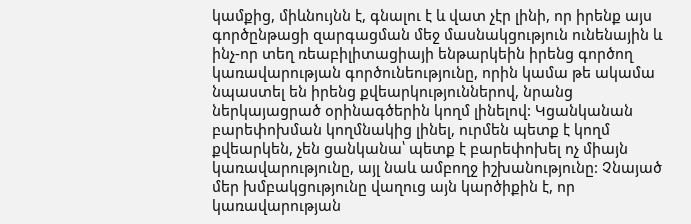կամքից, միևնույնն է, գնալու է և վատ չէր լինի, որ իրենք այս գործընթացի զարգացման մեջ մասնակցություն ունենային և ինչ-որ տեղ ռեաբիլիտացիայի ենթարկեին իրենց գործող կառավարության գործունեությունը, որին կամա թե ակամա նպաստել են իրենց քվեարկություններով, նրանց ներկայացրած օրինագծերին կողմ լինելով: Կցանկանան բարեփոխման կողմնակից լինել, ուրմեն պետք է կողմ քվեարկեն, չեն ցանկանա՝ պետք է բարեփոխել ոչ միայն կառավարությունը, այլ նաև ամբողջ իշխանությունը: Չնայած մեր խմբակցությունը վաղուց այն կարծիքին է, որ կառավարության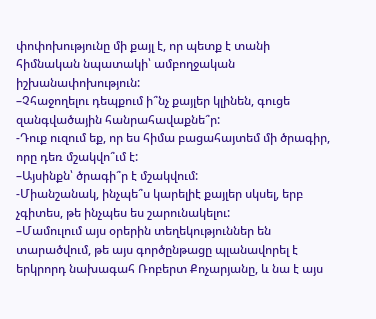փոփոխությունը մի քայլ է, որ պետք է տանի հիմնական նպատակի՝ ամբողջական իշխանափոխություն:
–Չհաջողելու դեպքում ի՞նչ քայլեր կլինեն, գուցե զանգվածային հանրահավաքնե՞ր:
-Դուք ուզում եք, որ ես հիմա բացահայտեմ մի ծրագիր, որը դեռ մշակվո՞ւմ է:
–Այսինքն՝ ծրագի՞ր է մշակվում:
-Միանշանակ, ինչպե՞ս կարելիէ քայլեր սկսել, երբ չգիտես, թե ինչպես ես շարունակելու:
–Մամուլում այս օրերին տեղեկություններ են տարածվում, թե այս գործընթացը պլանավորել է երկրորդ նախագահ Ռոբերտ Քոչարյանը, և նա է այս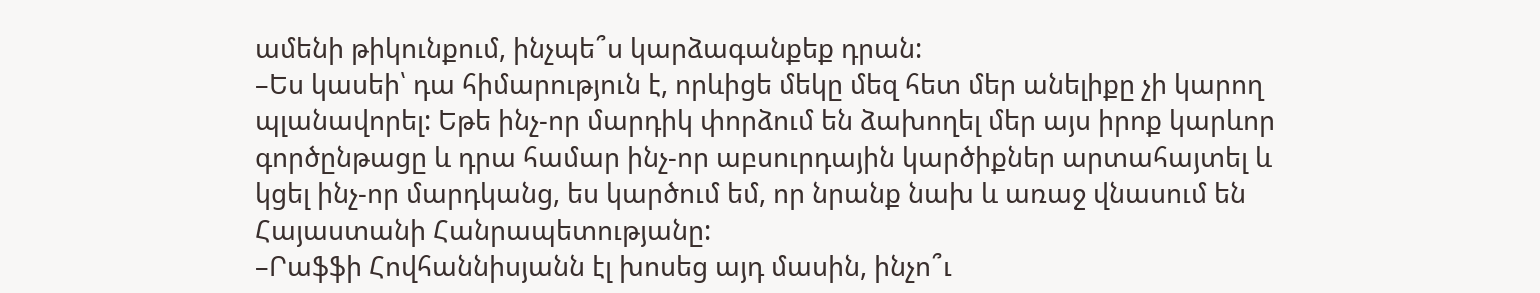ամենի թիկունքում, ինչպե՞ս կարձագանքեք դրան:
–Ես կասեի՝ դա հիմարություն է, որևիցե մեկը մեզ հետ մեր անելիքը չի կարող պլանավորել: Եթե ինչ-որ մարդիկ փորձում են ձախողել մեր այս իրոք կարևոր գործընթացը և դրա համար ինչ-որ աբսուրդային կարծիքներ արտահայտել և կցել ինչ-որ մարդկանց, ես կարծում եմ, որ նրանք նախ և առաջ վնասում են Հայաստանի Հանրապետությանը:
–Րաֆֆի Հովհաննիսյանն էլ խոսեց այդ մասին, ինչո՞ւ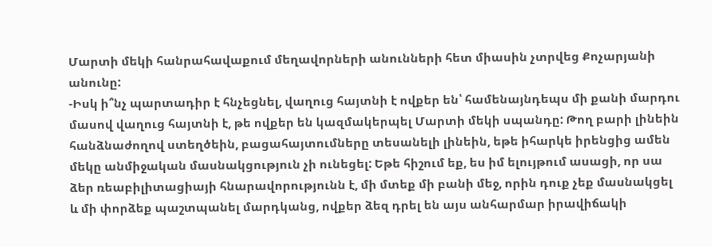Մարտի մեկի հանրահավաքում մեղավորների անունների հետ միասին չտրվեց Քոչարյանի անունը:
-Իսկ ի՞նչ պարտադիր է հնչեցնել, վաղուց հայտնի է ովքեր են՝ համենայնդեպս մի քանի մարդու մասով վաղուց հայտնի է, թե ովքեր են կազմակերպել Մարտի մեկի սպանդը: Թող բարի լինեին հանձնաժողով ստեղծեին, բացահայտումները տեսանելի լինեին, եթե իհարկե իրենցից ամեն մեկը անմիջական մասնակցություն չի ունեցել: Եթե հիշում եք, ես իմ ելույթում ասացի, որ սա ձեր ռեաբիլիտացիայի հնարավորությունն է, մի մտեք մի բանի մեջ, որին դուք չեք մասնակցել և մի փորձեք պաշտպանել մարդկանց, ովքեր ձեզ դրել են այս անհարմար իրավիճակի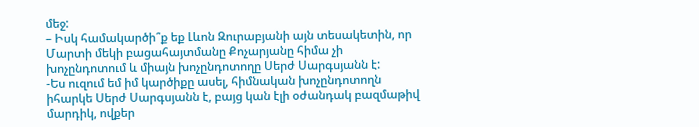մեջ:
– Իսկ համակարծի՞ք եք Լևոն Զուրաբյանի այն տեսակետին, որ Մարտի մեկի բացահայտմանը Քոչարյանը հիմա չի խոչընդոտում և միայն խոչընդոտողը Սերժ Սարգսյանն է:
-Ես ուզում եմ իմ կարծիքը ասել, հիմնական խոչընդոտողն իհարկե Սերժ Սարգսյանն է, բայց կան էլի օժանդակ բազմաթիվ մարդիկ, ովքեր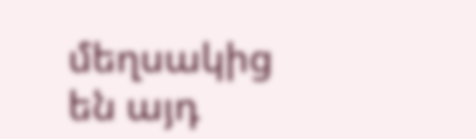մեղսակից են այդ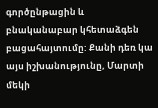գործընթացին և բնականաբար կհետաձգեն բացահայտումը: Քանի դեռ կա այս իշխանությունը, Մարտի մեկի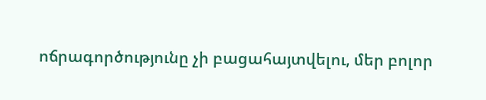ոճրագործությունը չի բացահայտվելու, մեր բոլոր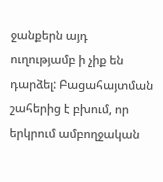ջանքերն այդ ուղությամբ ի չիք են դարձել: Բացահայտման շահերից է բխում, որ երկրում ամբողջական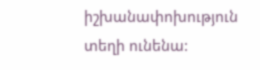իշխանափոխություն տեղի ունենա: